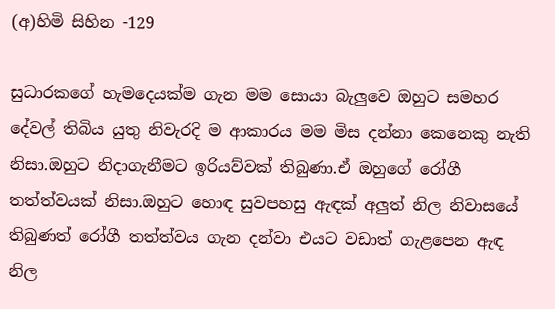(අ)හිමි සිහින -129

සුධාරකගේ හැමදෙයක්ම ගැන මම සොයා බැලුවෙ ඔහුට සමහර දේවල් තිබිය යුතු නිවැරදි ම ආකාරය මම මිස දන්නා කෙනෙකු නැති නිසා.ඔහුට නිදාගැනීමට ඉරියව්වක් තිබුණා.ඒ ඔහුගේ රෝගී තත්ත්වයක් නිසා.ඔහුට හොඳ සුවපහසු ඇඳක් අලුත් නිල නිවාසයේ තිබුණත් රෝගී තත්ත්වය ගැන දන්වා එයට වඩාත් ගැළපෙන ඇඳ නිල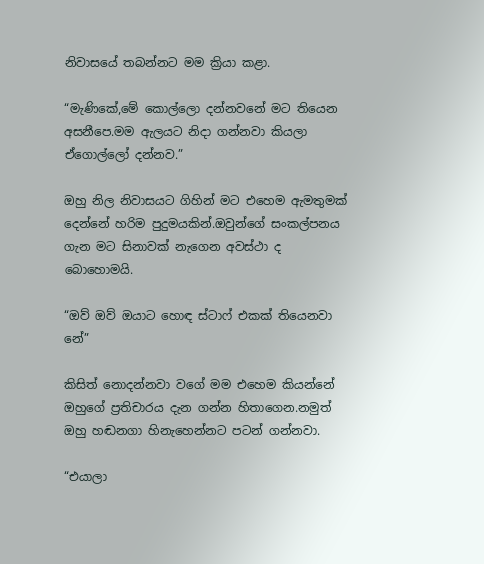නිවාසයේ තබන්නට මම ක්‍රියා කළා.

“මැණිකේ,මේ කොල්ලො දන්නවනේ මට තියෙන අසනීපෙ.මම ඇලයට නිදා ගන්නවා කියලා ඒගොල්ලෝ දන්නව.”

ඔහු නිල නිවාසයට ගිහින් මට එහෙම ඇමතුමක් දෙන්නේ හරිම පුදුමයකින්.ඔවුන්ගේ සංකල්පනය ගැන මට සිනාවක් නැගෙන අවස්ථා ද බොහොමයි.

“ඔව් ඔව් ඔයාට හොඳ ස්ටාෆ් එකක් තියෙනවා නේ”

කිසිත් නොදන්නවා වගේ මම එහෙම කියන්නේ ඔහුගේ ප්‍රතිචාරය දැන ගන්න හිතාගෙන.නමුත් ඔහු හඬනගා හිනැහෙන්නට පටන් ගන්නවා.

“එයාලා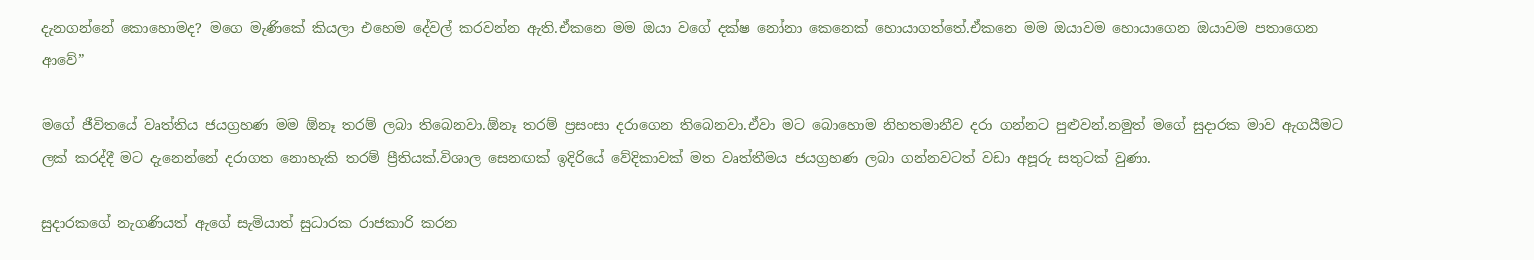දැනගන්නේ කොහොමද? මගෙ මැණිකේ කියලා එහෙම දේවල් කරවන්න ඇති.ඒකනෙ මම ඔයා වගේ දක්ෂ නෝනා කෙනෙක් හොයාගත්තේ.ඒකනෙ මම ඔයාවම හොයාගෙන ඔයාවම පතාගෙන ආවේ”

මගේ ජීවිතයේ වෘත්තිය ජයග්‍රහණ මම ඕනෑ තරම් ලබා තිබෙනවා.ඕනෑ තරම් ප්‍රසංසා දරාගෙන තිබෙනවා.ඒවා මට බොහොම නිහතමානීව දරා ගන්නට පුළුවන්.නමුත් මගේ සුදාරක මාව ඇගයීමට ලක් කරද්දී මට දැනෙන්නේ දරාගත නොහැකි තරම් ප්‍රීතියක්.විශාල සෙනඟක් ඉදිරියේ වේදිකාවක් මත වෘත්තීමය ජයග්‍රහණ ලබා ගන්නවටත් වඩා අපූරු සතුටක් වුණා.

සුදාරකගේ නැගණියත් ඇගේ සැමියාත් සුධාරක රාජකාරි කරන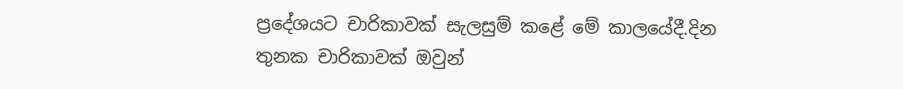ප්‍රදේශයට චාරිකාවක් සැලසුම් කළේ මේ කාලයේදී.දින තුනක චාරිකාවක් ඔවුන්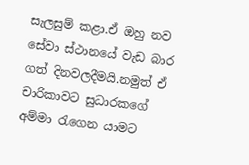සැලසුම් කළා.ඒ ඔහු නව සේවා ස්ථානයේ වැඩ බාර ගත් දිනවලදීමයි.නමුත් ඒ චාරිකාවට සුධාරකගේ අම්මා රැගෙන යාමට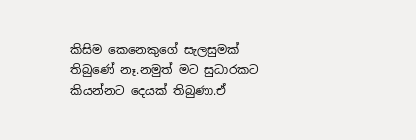කිසිම කෙනෙකුගේ සැලසුමක් තිබුණේ නෑ.නමුත් මට සුධාරකට කියන්නට දෙයක් තිබුණා.ඒ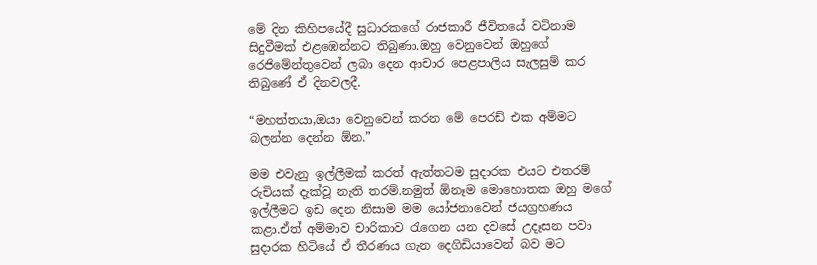මේ දින කිහිපයේදී සුධාරකගේ රාජකාරී ජීවිතයේ වටිනාම සිදුවීමක් එළඹෙන්නට තිබුණා.ඔහු වෙනුවෙන් ඔහුගේ රෙජිමේන්තුවෙන් ලබා දෙන ආචාර පෙළපාලිය සැලසුම් කර තිබුණේ ඒ දිනවලදී.

“මහත්තයා,ඔයා වෙනුවෙන් කරන මේ පෙරඩ් එක අම්මට බලන්න දෙන්න ඕන.”

මම එවැනු ඉල්ලීමක් කරත් ඇත්තටම සුදාරක එයට එතරම් රුචියක් දැක්වූ නැති තරම්.නමුත් ඕනෑම මොහොතක ඔහු මගේ ඉල්ලීමට ඉඩ දෙන නිසාම මම යෝජනාවෙන් ජයග්‍රහණය කළා.ඒත් අම්මාව චාරිකාව රැගෙන යන දවසේ උදෑසන පවා සුදාරක හිටියේ ඒ තීරණය ගැන දෙගිඩියාවෙන් බව මට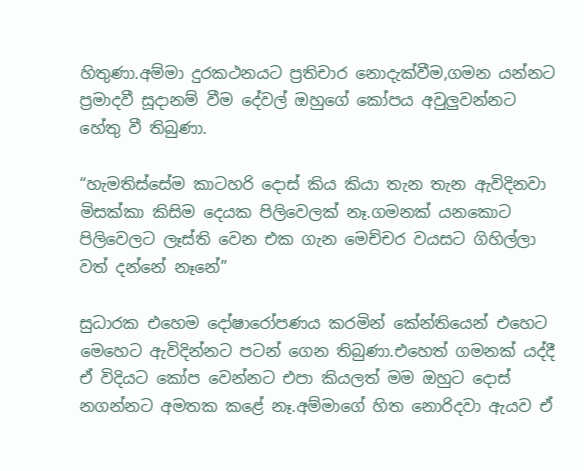හිතුණා.අම්මා දුරකථනයට ප්‍රතිචාර නොදැක්වීම,ගමන යන්නට ප්‍රමාදවී සූදානම් වීම දේවල් ඔහුගේ කෝපය අවුලුවන්නට හේතු වී තිබුණා.

“හැමතිස්සේම කාටහරි දොස් කිය කියා තැන තැන ඇවිදිනවා මිසක්කා කිසිම දෙයක පිලිවෙලක් නෑ.ගමනක් යනකොට පිලිවෙලට ලෑස්ති වෙන එක ගැන මෙච්චර වයසට ගිහිල්ලා වත් දන්නේ නෑනේ”

සුධාරක එහෙම දෝෂාරෝපණය කරමින් කේන්තියෙන් එහෙට මෙහෙට ඇවිදින්නට පටන් ගෙන තිබුණා.එහෙත් ගමනක් යද්දී ඒ විදියට කෝප වෙන්නට එපා කියලත් මම ඔහුට දොස් නගන්නට අමතක කළේ නෑ.අම්මාගේ හිත නොරිදවා ඇයව ඒ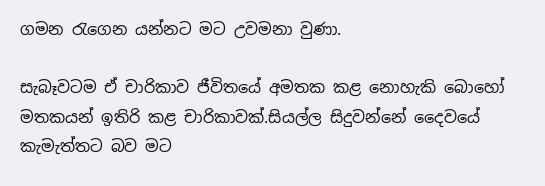ගමන රැගෙන යන්නට මට උවමනා වුණා.

සැබෑවටම ඒ චාරිකාව ජීවිතයේ අමතක කළ නොහැකි බොහෝ මතකයන් ඉතිරි කළ චාරිකාවක්.සියල්ල සිදුවන්නේ දෛවයේ කැමැත්තට බව මට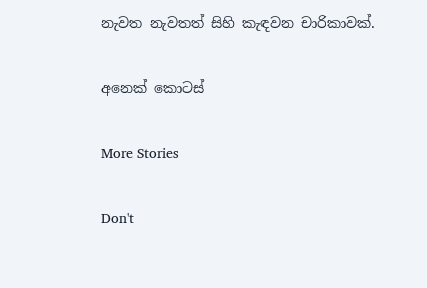නැවත නැවතත් සිහි කැඳවන චාරිකාවක්.

අනෙක් කොටස්

More Stories

Don't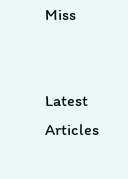Miss


Latest Articles